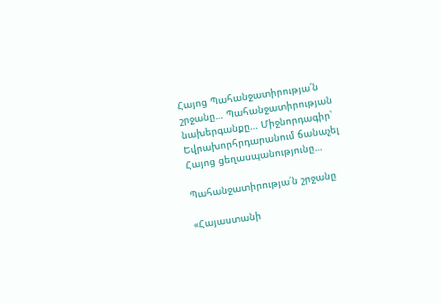Հայոց Պահանջատիրությա՛ն շրջանը… Պահանջատիրության նախերգանքը… Միջնորդագիր՝ Եվրախորհրդարանում ճանաչել Հայոց ցեղասպանությունը…

Պահանջատիրությա՛ն շրջանը

«Հայաստանի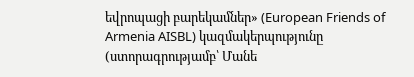եվրոպացի բարեկամներ» (European Friends of Armenia AISBL) կազմակերպությունը (ստորագրությամբ՝ Մանե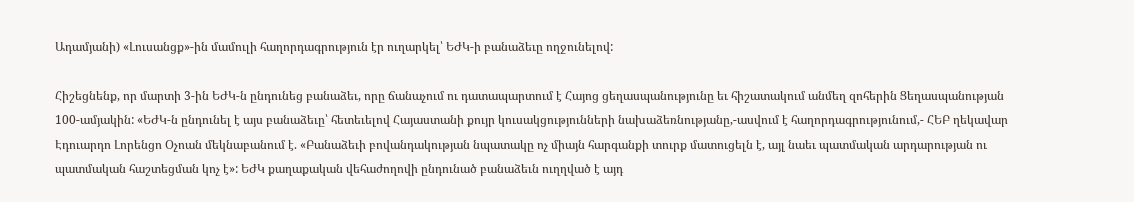Ադամյանի) «Լուսանցք»-ին մամուլի հաղորդագրություն էր ուղարկել՝ ԵԺԿ-ի բանաձեւը ողջունելով:

Հիշեցնենք, որ մարտի 3-ին ԵԺԿ-ն ընդունեց բանաձեւ, որը ճանաչում ու դատապարտում է Հայոց ցեղասպանությունը եւ հիշատակում անմեղ զոհերին Ցեղասպանության 100-ամյակին: «ԵԺԿ-ն ընդունել է այս բանաձեւը՝ հետեւելով Հայաստանի քույր կուսակցությունների նախաձեռնությանը,-ասվում է հաղորդագրությունում,- ՀԵԲ ղեկավար Էդուարդո Լորենցո Օչոան մեկնաբանում է. «Բանաձեւի բովանդակության նպատակը ոչ միայն հարգանքի տուրք մատուցելն է, այլ նաեւ պատմական արդարության ու պատմական հաշտեցման կոչ է»: ԵԺԿ քաղաքական վեհաժողովի ընդունած բանաձեւն ուղղված է այդ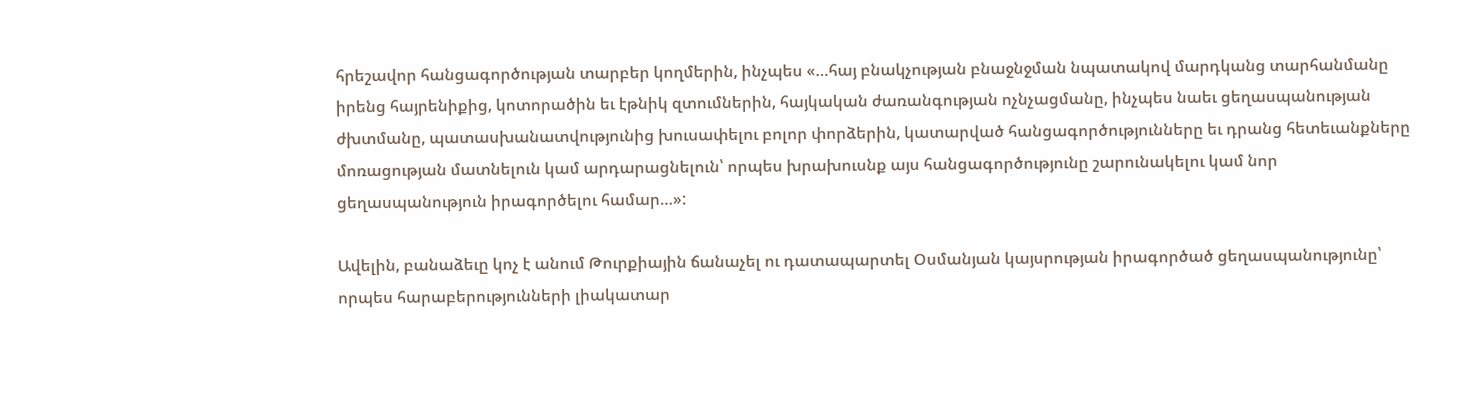հրեշավոր հանցագործության տարբեր կողմերին, ինչպես «…հայ բնակչության բնաջնջման նպատակով մարդկանց տարհանմանը իրենց հայրենիքից, կոտորածին եւ էթնիկ զտումներին, հայկական ժառանգության ոչնչացմանը, ինչպես նաեւ ցեղասպանության ժխտմանը, պատասխանատվությունից խուսափելու բոլոր փորձերին, կատարված հանցագործությունները եւ դրանց հետեւանքները մոռացության մատնելուն կամ արդարացնելուն՝ որպես խրախուսնք այս հանցագործությունը շարունակելու կամ նոր ցեղասպանություն իրագործելու համար…»:

Ավելին, բանաձեւը կոչ է անում Թուրքիային ճանաչել ու դատապարտել Օսմանյան կայսրության իրագործած ցեղասպանությունը՝ որպես հարաբերությունների լիակատար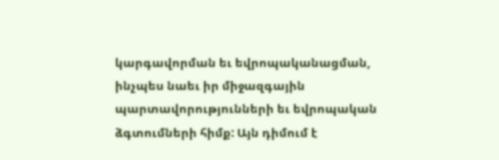կարգավորման եւ եվրոպականացման, ինչպես նաեւ իր միջազգային պարտավորությունների եւ եվրոպական ձգտումների հիմք: Այն դիմում է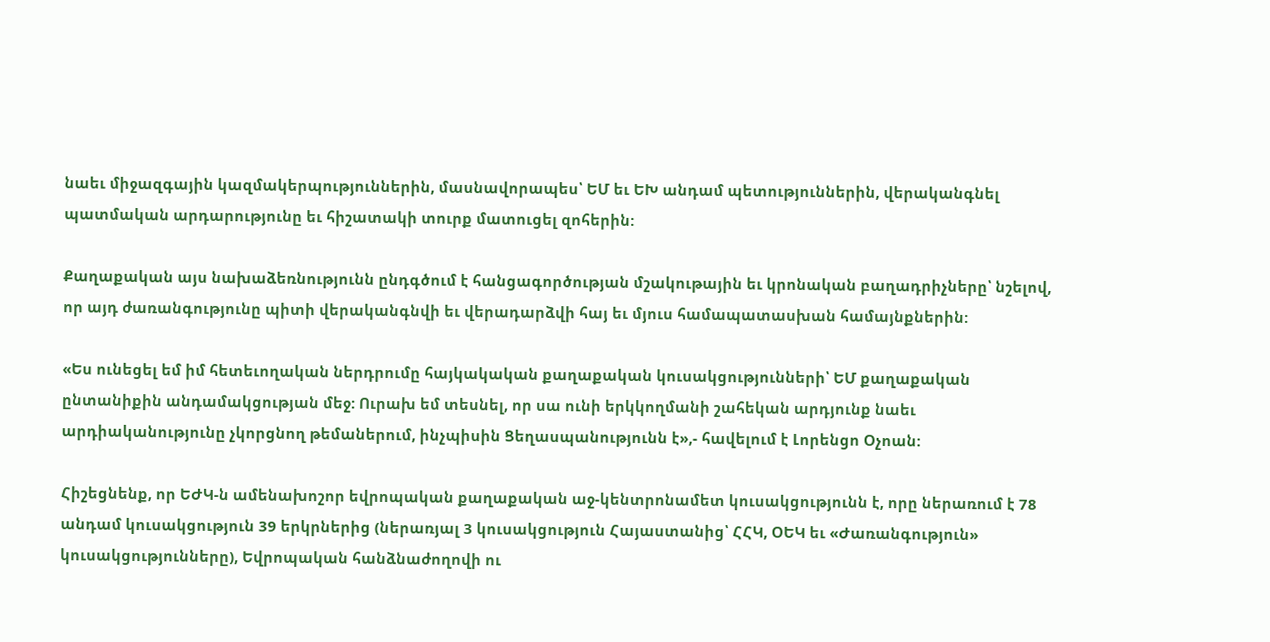նաեւ միջազգային կազմակերպություններին, մասնավորապես՝ ԵՄ եւ ԵԽ անդամ պետություններին, վերականգնել պատմական արդարությունը եւ հիշատակի տուրք մատուցել զոհերին:

Քաղաքական այս նախաձեռնությունն ընդգծում է հանցագործության մշակութային եւ կրոնական բաղադրիչները՝ նշելով, որ այդ ժառանգությունը պիտի վերականգնվի եւ վերադարձվի հայ եւ մյուս համապատասխան համայնքներին:

«Ես ունեցել եմ իմ հետեւողական ներդրումը հայկակական քաղաքական կուսակցությունների՝ ԵՄ քաղաքական ընտանիքին անդամակցության մեջ: Ուրախ եմ տեսնել, որ սա ունի երկկողմանի շահեկան արդյունք նաեւ արդիականությունը չկորցնող թեմաներում, ինչպիսին Ցեղասպանությունն է»,- հավելում է Լորենցո Օչոան:

Հիշեցնենք, որ ԵԺԿ-ն ամենախոշոր եվրոպական քաղաքական աջ-կենտրոնամետ կուսակցությունն է, որը ներառում է 78 անդամ կուսակցություն 39 երկրներից (ներառյալ 3 կուսակցություն Հայաստանից՝ ՀՀԿ, ՕԵԿ եւ «Ժառանգություն» կուսակցությունները), Եվրոպական հանձնաժողովի ու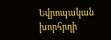Եվրոպական խորհրդի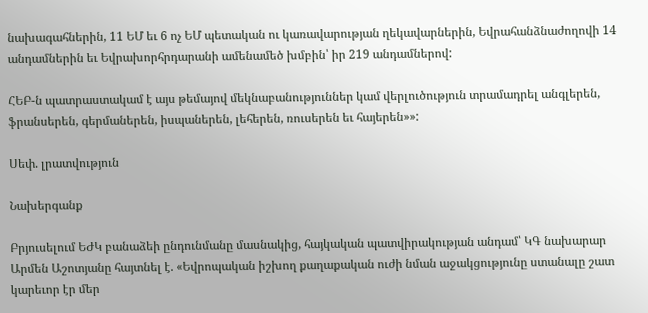նախագահներին, 11 ԵՄ եւ 6 ոչ ԵՄ պետական ու կառավարության ղեկավարներին, Եվրահանձնաժողովի 14 անդամներին եւ Եվրախորհրդարանի ամենամեծ խմբին՝ իր 219 անդամներով:

ՀԵԲ-ն պատրաստակամ է այս թեմայով մեկնաբանություններ կամ վերլուծություն տրամադրել անգլերեն, ֆրանսերեն, գերմաներեն, իսպաներեն, լեհերեն, ռուսերեն եւ հայերեն»»:

Սեփ. լրատվություն

Նախերգանք

Բրյուսելում ԵԺԿ բանաձեի ընդունմանը մասնակից, հայկական պատվիրակության անդամ՝ ԿԳ նախարար Արմեն Աշոտյանը հայտնել է. «Եվրոպական իշխող քաղաքական ուժի նման աջակցությունը ստանալը շատ կարեւոր էր մեր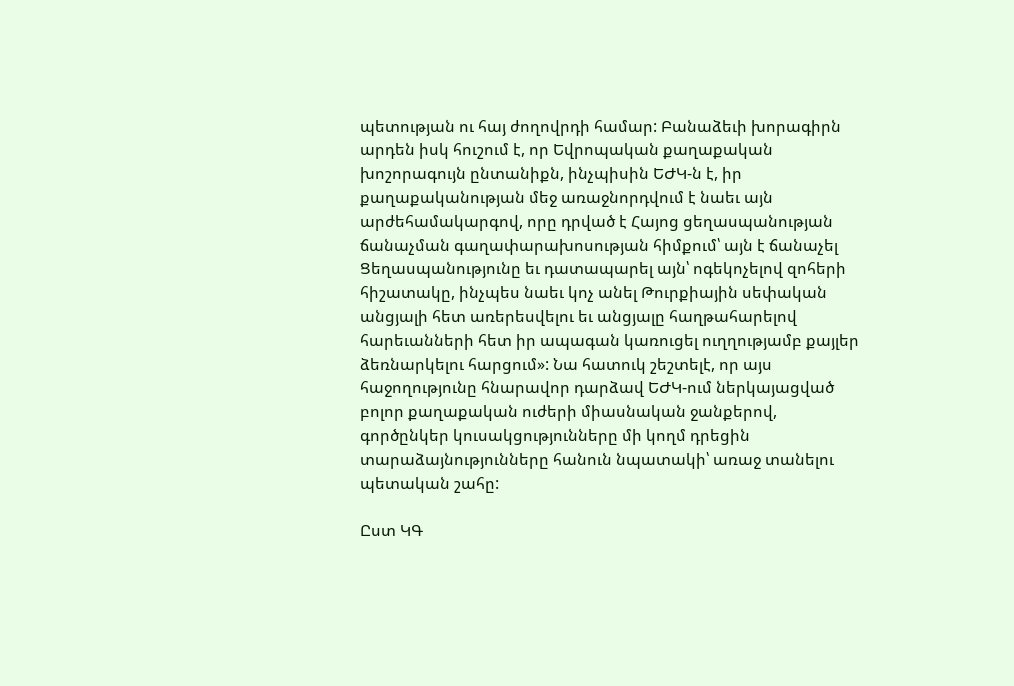պետության ու հայ ժողովրդի համար: Բանաձեւի խորագիրն արդեն իսկ հուշում է, որ Եվրոպական քաղաքական խոշորագույն ընտանիքն, ինչպիսին ԵԺԿ-ն է, իր քաղաքականության մեջ առաջնորդվում է նաեւ այն արժեհամակարգով, որը դրված է Հայոց ցեղասպանության ճանաչման գաղափարախոսության հիմքում՝ այն է ճանաչել Ցեղասպանությունը եւ դատապարել այն՝ ոգեկոչելով զոհերի հիշատակը, ինչպես նաեւ կոչ անել Թուրքիային սեփական անցյալի հետ առերեսվելու եւ անցյալը հաղթահարելով հարեւանների հետ իր ապագան կառուցել ուղղությամբ քայլեր ձեռնարկելու հարցում»: Նա հատուկ շեշտելէ, որ այս հաջողությունը հնարավոր դարձավ ԵԺԿ-ում ներկայացված բոլոր քաղաքական ուժերի միասնական ջանքերով, գործընկեր կուսակցությունները մի կողմ դրեցին տարաձայնությունները հանուն նպատակի՝ առաջ տանելու պետական շահը:

Ըստ ԿԳ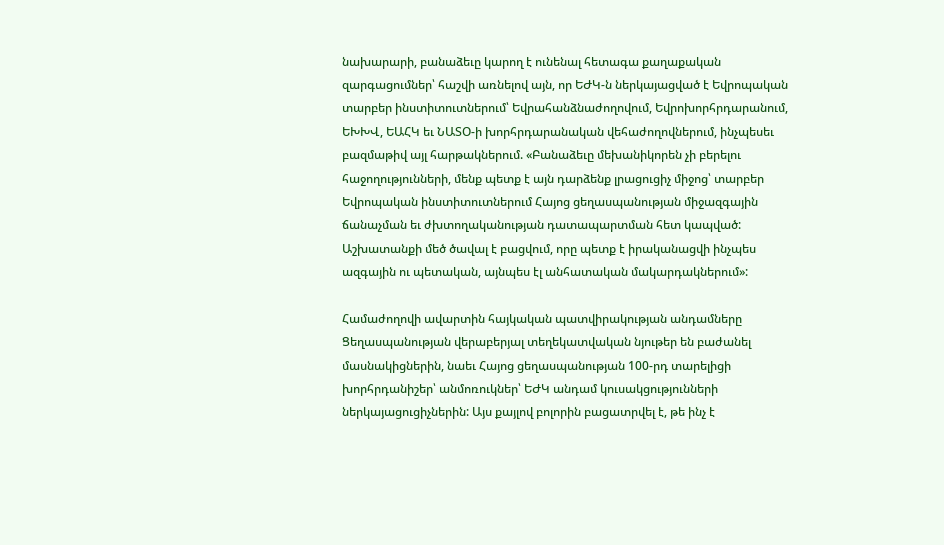նախարարի, բանաձեւը կարող է ունենալ հետագա քաղաքական զարգացումներ՝ հաշվի առնելով այն, որ ԵԺԿ-ն ներկայացված է Եվրոպական տարբեր ինստիտուտներում՝ Եվրահանձնաժողովում, Եվրոխորհրդարանում, ԵԽԽՎ, ԵԱՀԿ եւ ՆԱՏՕ-ի խորհրդարանական վեհաժողովներում, ինչպեսեւ բազմաթիվ այլ հարթակներում. «Բանաձեւը մեխանիկորեն չի բերելու հաջողությունների, մենք պետք է այն դարձենք լրացուցիչ միջոց՝ տարբեր Եվրոպական ինստիտուտներում Հայոց ցեղասպանության միջազգային ճանաչման եւ ժխտողականության դատապարտման հետ կապված: Աշխատանքի մեծ ծավալ է բացվում, որը պետք է իրականացվի ինչպես ազգային ու պետական, այնպես էլ անհատական մակարդակներում»:

Համաժողովի ավարտին հայկական պատվիրակության անդամները Ցեղասպանության վերաբերյալ տեղեկատվական նյութեր են բաժանել մասնակիցներին, նաեւ Հայոց ցեղասպանության 100-րդ տարելիցի խորհրդանիշեր՝ անմոռուկներ՝ ԵԺԿ անդամ կուսակցությունների ներկայացուցիչներին: Այս քայլով բոլորին բացատրվել է, թե ինչ է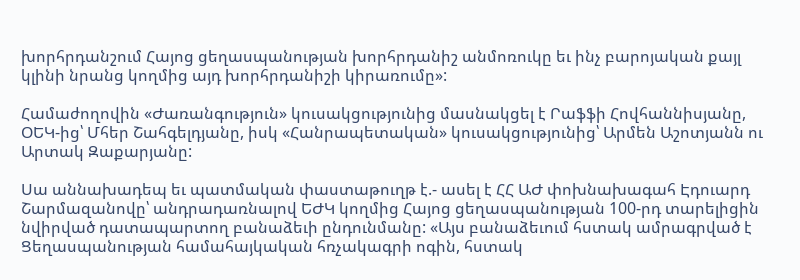խորհրդանշում Հայոց ցեղասպանության խորհրդանիշ անմոռուկը եւ ինչ բարոյական քայլ կլինի նրանց կողմից այդ խորհրդանիշի կիրառումը»:

Համաժողովին «Ժառանգություն» կուսակցությունից մասնակցել է Րաֆֆի Հովհաննիսյանը, ՕԵԿ-ից՝ Մհեր Շահգելդյանը, իսկ «Հանրապետական» կուսակցությունից՝ Արմեն Աշոտյանն ու Արտակ Զաքարյանը:

Սա աննախադեպ եւ պատմական փաստաթուղթ է.- ասել է ՀՀ ԱԺ փոխնախագահ Էդուարդ Շարմազանովը՝ անդրադառնալով ԵԺԿ կողմից Հայոց ցեղասպանության 100-րդ տարելիցին նվիրված դատապարտող բանաձեւի ընդունմանը: «Այս բանաձեւում հստակ ամրագրված է Ցեղասպանության համահայկական հռչակագրի ոգին, հստակ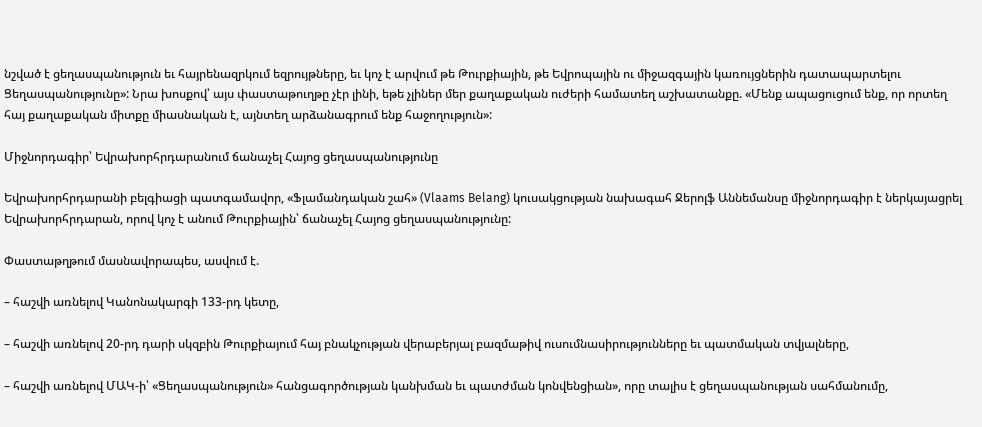նշված է ցեղասպանություն եւ հայրենազրկում եզրույթները, եւ կոչ է արվում թե Թուրքիային, թե Եվրոպային ու միջազգային կառույցներին դատապարտելու Ցեղասպանությունը»: Նրա խոսքով՝ այս փաստաթուղթը չէր լինի, եթե չլիներ մեր քաղաքական ուժերի համատեղ աշխատանքը. «Մենք ապացուցում ենք, որ որտեղ հայ քաղաքական միտքը միասնական է, այնտեղ արձանագրում ենք հաջողություն»:

Միջնորդագիր՝ Եվրախորհրդարանում ճանաչել Հայոց ցեղասպանությունը

Եվրախորհրդարանի բելգիացի պատգամավոր, «Ֆլամանդական շահ» (Vlaams Belang) կուսակցության նախագահ Ջերոլֆ Աննեմանսը միջնորդագիր է ներկայացրել Եվրախորհրդարան, որով կոչ է անում Թուրքիային՝ ճանաչել Հայոց ցեղասպանությունը:

Փաստաթղթում մասնավորապես, ասվում է.

– հաշվի առնելով Կանոնակարգի 133-րդ կետը,

– հաշվի առնելով 20-րդ դարի սկզբին Թուրքիայում հայ բնակչության վերաբերյալ բազմաթիվ ուսումնասիրությունները եւ պատմական տվյալները,

– հաշվի առնելով ՄԱԿ-ի՝ «Ցեղասպանություն» հանցագործության կանխման եւ պատժման կոնվենցիան», որը տալիս է ցեղասպանության սահմանումը,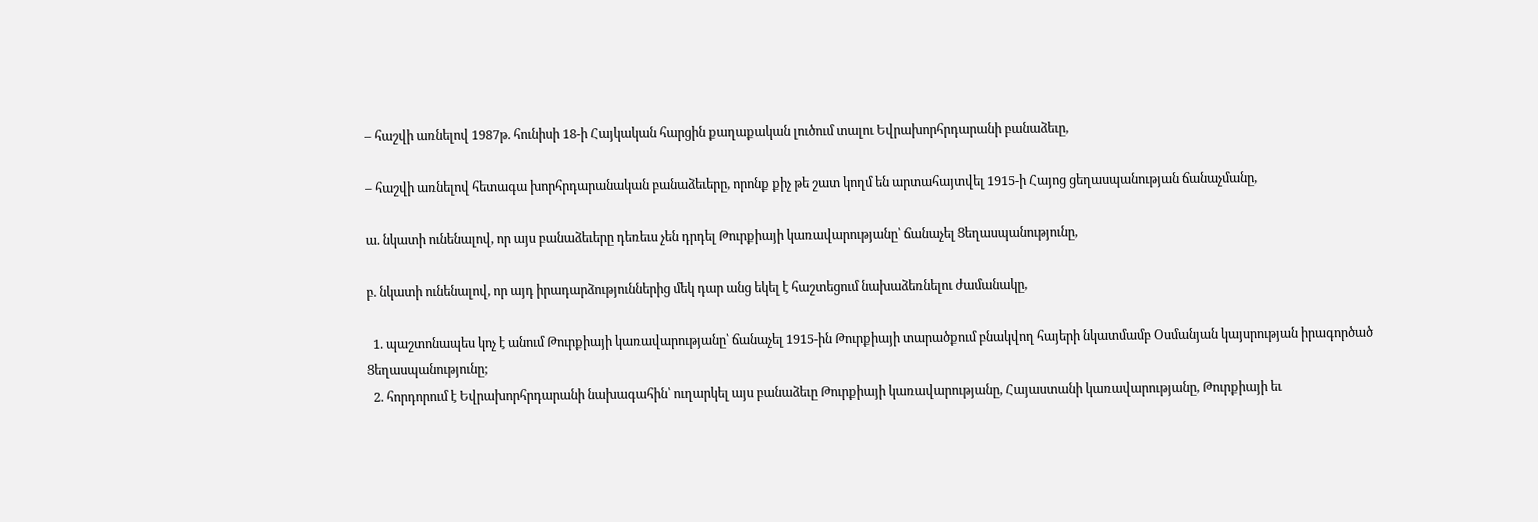– հաշվի առնելով 1987թ. հունիսի 18-ի Հայկական հարցին քաղաքական լուծում տալու Եվրախորհրդարանի բանաձեւը,

– հաշվի առնելով հետագա խորհրդարանական բանաձեւերը, որոնք քիչ թե շատ կողմ են արտահայտվել 1915-ի Հայոց ցեղասպանության ճանաչմանը,

ա. նկատի ունենալով, որ այս բանաձեւերը դեռեւս չեն դրդել Թուրքիայի կառավարությանը՝ ճանաչել Ցեղասպանությունը,

բ. նկատի ունենալով, որ այդ իրադարձություններից մեկ դար անց եկել է հաշտեցում նախաձեռնելու ժամանակը,

  1. պաշտոնապես կոչ է անում Թուրքիայի կառավարությանը՝ ճանաչել 1915-ին Թուրքիայի տարածքում բնակվող հայերի նկատմամբ Օսմանյան կայսրության իրագործած Ցեղասպանությունը;
  2. հորդորում է Եվրախորհրդարանի նախագահին՝ ուղարկել այս բանաձեւը Թուրքիայի կառավարությանը, Հայաստանի կառավարությանը, Թուրքիայի եւ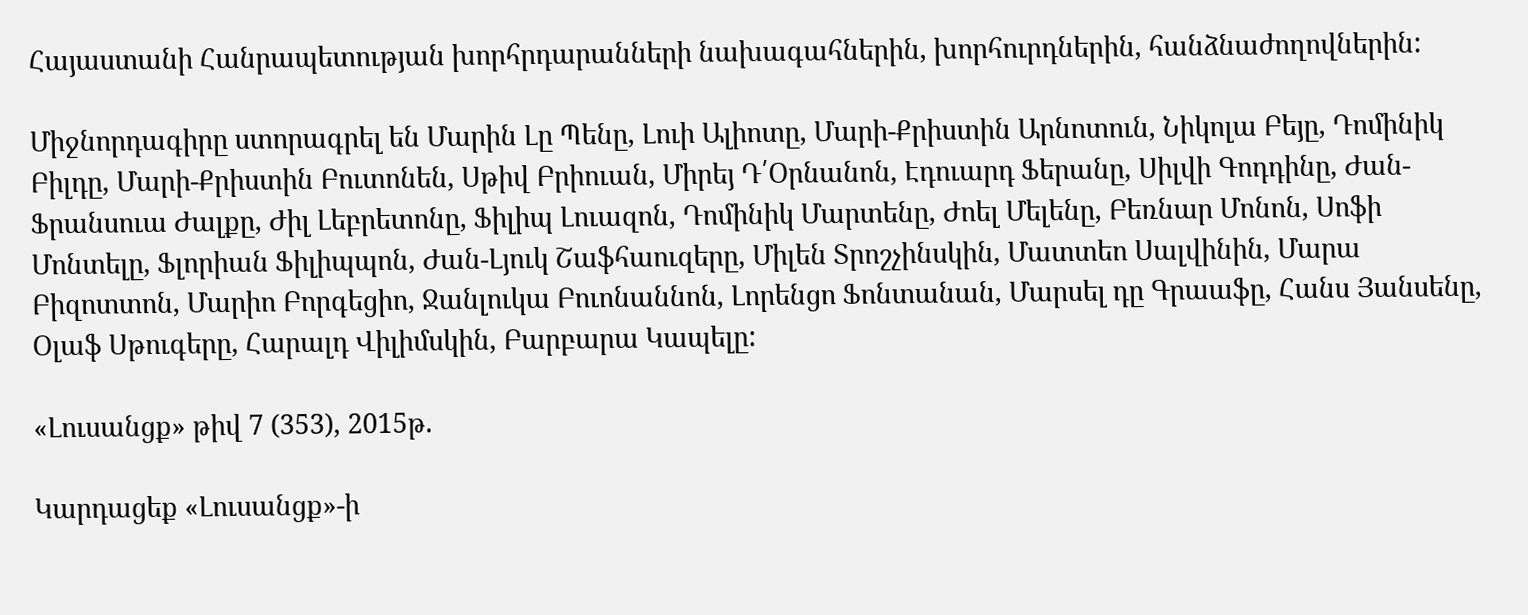Հայաստանի Հանրապետության խորհրդարանների նախագահներին, խորհուրդներին, հանձնաժողովներին:

Միջնորդագիրը ստորագրել են Մարին Լը Պենը, Լուի Ալիոտը, Մարի-Քրիստին Արնոտուն, Նիկոլա Բեյը, Դոմինիկ Բիլդը, Մարի-Քրիստին Բուտոնեն, Սթիվ Բրիուան, Միրեյ Դ՛Օրնանոն, Էդուարդ Ֆերանը, Սիլվի Գոդդինը, Ժան-Ֆրանսուա Ժալքը, Ժիլ Լեբրետոնը, Ֆիլիպ Լուազոն, Դոմինիկ Մարտենը, Ժոել Մելենը, Բեռնար Մոնոն, Սոֆի Մոնտելը, Ֆլորիան Ֆիլիպպոն, Ժան-Լյուկ Շաֆհաուզերը, Միլեն Տրոշչինսկին, Մատտեո Սալվինին, Մարա Բիզոտտոն, Մարիո Բորգեցիո, Ջանլուկա Բուոնաննոն, Լորենցո Ֆոնտանան, Մարսել դը Գրաաֆը, Հանս Յանսենը, Օլաֆ Սթուգերը, Հարալդ Վիլիմսկին, Բարբարա Կապելը:

«Լուսանցք» թիվ 7 (353), 2015թ.

Կարդացեք «Լուսանցք»-ի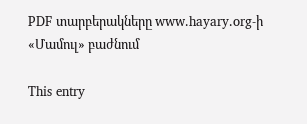PDF տարբերակները www.hayary.org-ի «Մամուլ» բաժնում

This entry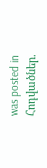was posted in Հոդվածներ.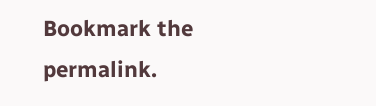Bookmark the permalink.